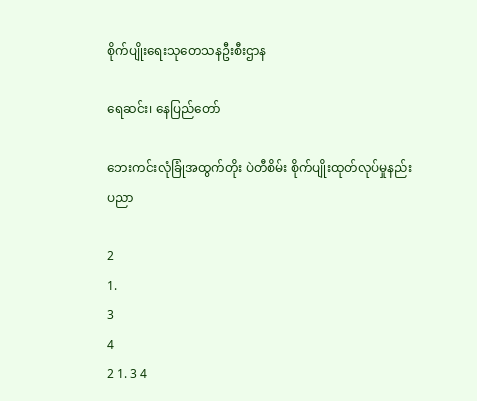စိုက်ပျိုးရေးသုတေသနဦးစီးဌာန

ရေဆင်း၊ နေပြည်တော်

ဘေးကင်းလုံခြုံအထွက်တိုး ပဲတီစိမ်း စိုက်ပျိုးထုတ်လုပ်မှုနည်းပညာ

2
1.
3
4
2 1. 3 4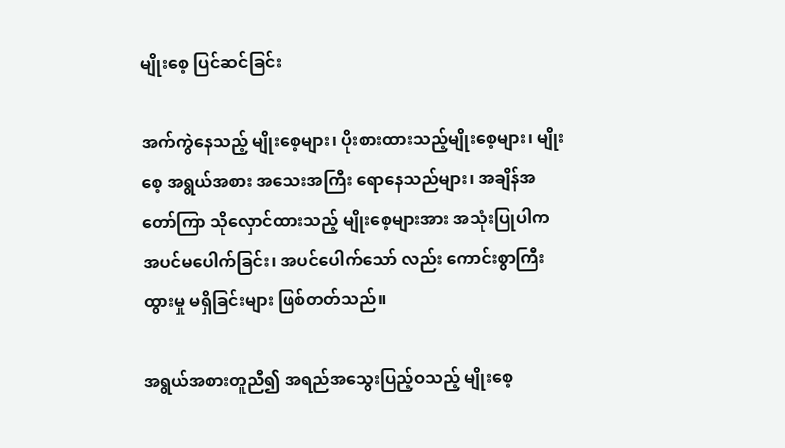မျိုးစေ့ ပြင်ဆင်ခြင်း

အက်ကွဲနေသည့် မျိုးစေ့များ၊ ပိုးစားထားသည့်မျိုးစေ့များ၊ မျိုးစေ့ အရွယ်အစား အသေးအကြီး ရောနေသည်များ၊ အချိန်အတော်ကြာ သိုလှောင်ထားသည့် မျိုးစေ့များအား အသုံးပြုပါက အပင်မပေါက်ခြင်း၊ အပင်ပေါက်သော် လည်း ကောင်းစွာကြီးထွားမှု မရှိခြင်းများ ဖြစ်တတ်သည်။

အရွယ်အစားတူညီ၍ အရည်အသွေးပြည့်ဝသည့် မျိုးစေ့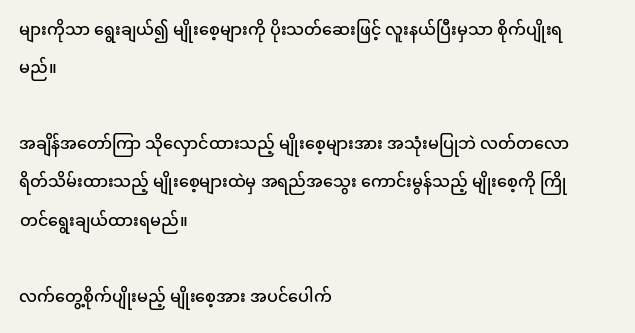များကိုသာ ရွေးချယ်၍ မျိုးစေ့များကို ပိုးသတ်ဆေးဖြင့် လူးနယ်ပြီးမှသာ စိုက်ပျိုးရမည်။

အချိန်အတော်ကြာ သိုလှောင်ထားသည့် မျိုးစေ့များအား အသုံးမပြုဘဲ လတ်တလော ရိတ်သိမ်းထားသည့် မျိုးစေ့များထဲမှ အရည်အသွေး ကောင်းမွန်သည့် မျိုးစေ့ကို ကြိုတင်ရွေးချယ်ထားရမည်။

လက်တွေ့စိုက်ပျိုးမည့် မျိုးစေ့အား အပင်ပေါက်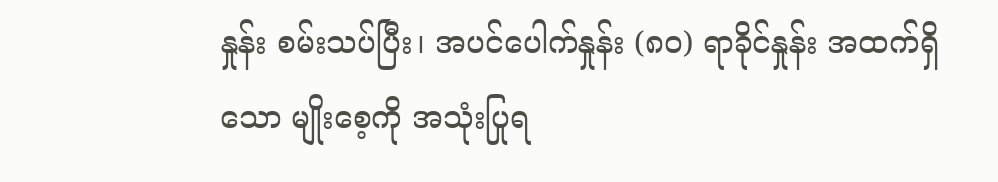နှုန်း စမ်းသပ်ပြီး၊ အပင်ပေါက်နှုန်း (၈၀) ရာခိုင်နှုန်း အထက်ရှိသော မျိုးစေ့ကို အသုံးပြုရ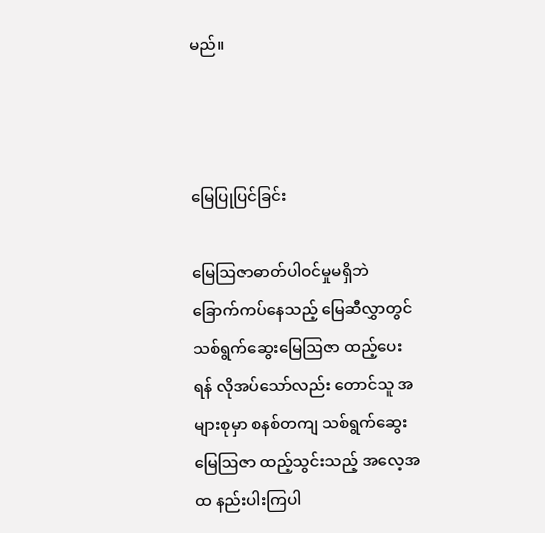မည်။



မြေပြုပြင်ခြင်း

မြေဩဇာဓာတ်ပါဝင်မှုမရှိဘဲ ခြောက်ကပ်နေသည့် မြေဆီလွှာတွင် သစ်ရွက်ဆွေးမြေဩဇာ ထည့်ပေးရန် လိုအပ်သော်လည်း တောင်သူ အများစုမှာ စနစ်တကျ သစ်ရွက်ဆွေးမြေဩဇာ ထည့်သွင်းသည့် အလေ့အထ နည်းပါးကြပါ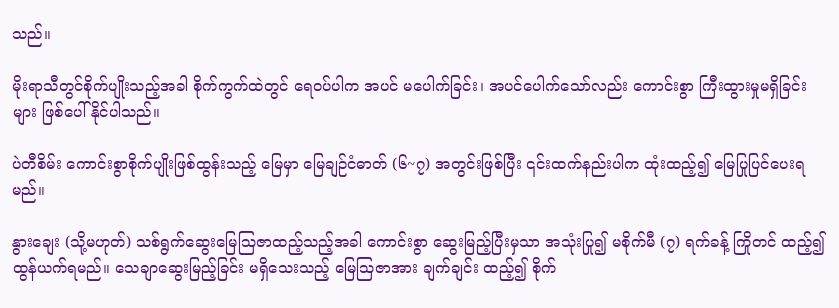သည်။

မိုးရာသီတွင်စိုက်ပျိုးသည့်အခါ စိုက်ကွက်ထဲတွင် ရေဝပ်ပါက အပင် မပေါက်ခြင်း၊ အပင်ပေါက်သော်လည်း ကောင်းစွာ ကြီးထွားမှုမရှိခြင်းများ ဖြစ်ပေါ်နိုင်ပါသည်။

ပဲတီစိမ်း ကောင်းစွာစိုက်ပျိုးဖြစ်ထွန်းသည့် မြေမှာ မြေချဉ်ငံဓာတ် (၆~၇) အတွင်းဖြစ်ပြီး ၎င်းထက်နည်းပါက ထုံးထည့်၍ မြေပြုပြင်ပေးရမည်။

နွားချေး (သို့မဟုတ်) သစ်ရွက်ဆွေးမြေဩဇာထည့်သည့်အခါ ကောင်းစွာ ဆွေးမြည့်ပြီးမှသာ အသုံးပြု၍ မစိုက်မီ (၇) ရက်ခန့် ကြိုတင် ထည့်၍ ထွန်ယက်ရမည်။ သေချာဆွေးမြည့်ခြင်း မရှိသေးသည့် မြေဩဇာအား ချက်ချင်း ထည့်၍ စိုက်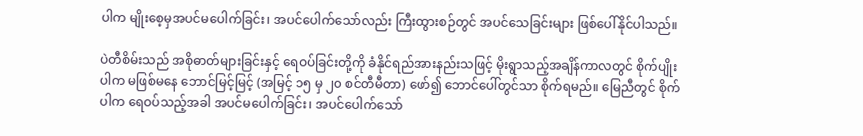ပါက မျိုးစေ့မှအပင်မပေါက်ခြင်း၊ အပင်ပေါက်သော်လည်း ကြီးထွားစဉ်တွင် အပင်သေခြင်းများ ဖြစ်ပေါ်နိုင်ပါသည်။

ပဲတီစိမ်းသည် အစိုဓာတ်များခြင်းနှင့် ရေဝပ်ခြင်းတို့ကို ခံနိုင်ရည်အားနည်းသဖြင့် မိုးရွာသည့်အချိန်ကာလတွင် စိုက်ပျိုးပါက မဖြစ်မနေ ဘောင်မြင့်မြင့် (အမြင့် ၁၅ မှ ၂၀ စင်တီမီတာ) ဖော်၍ ဘောင်ပေါ်တွင်သာ စိုက်ရမည်။ မြေညီတွင် စိုက်ပါက ရေဝပ်သည့်အခါ အပင်မပေါက်ခြင်း၊ အပင်ပေါက်သော်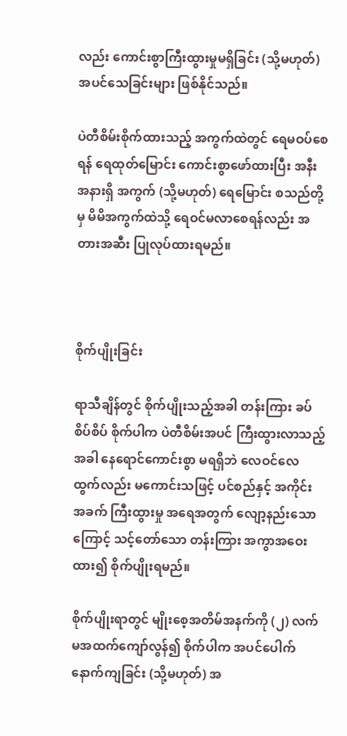လည်း ကောင်းစွာကြီးထွားမှုမရှိခြင်း (သို့မဟုတ်) အပင်သေခြင်းများ ဖြစ်နိုင်သည်။

ပဲတီစိမ်းစိုက်ထားသည့် အကွက်ထဲတွင် ရေမဝပ်စေရန် ရေထုတ်မြောင်း ကောင်းစွာဖော်ထားပြီး အနီးအနားရှိ အကွက် (သို့မဟုတ်) ရေမြောင်း စသည်တို့မှ မိမိအကွက်ထဲသို့ ရေဝင်မလာစေရန်လည်း အတားအဆီး ပြုလုပ်ထားရမည်။



စိုက်ပျိုးခြင်း

ရာသီချိန်တွင် စိုက်ပျိုးသည့်အခါ တန်းကြား ခပ်စိပ်စိပ် စိုက်ပါက ပဲတီစိမ်းအပင် ကြီးထွားလာသည့်အခါ နေရောင်ကောင်းစွာ မရရှိဘဲ လေဝင်လေထွက်လည်း မကောင်းသဖြင့် ပင်စည်နှင့် အကိုင်းအခက် ကြီးထွားမှု အရေအတွက် လျော့နည်းသောကြောင့် သင့်တော်သော တန်းကြား အကွာအဝေးထား၍ စိုက်ပျိုးရမည်။

စိုက်ပျိုးရာတွင် မျိုးစေ့အတိမ်အနက်ကို (၂) လက်မအထက်ကျော်လွန်၍ စိုက်ပါက အပင်ပေါက် နောက်ကျခြင်း (သို့မဟုတ်) အ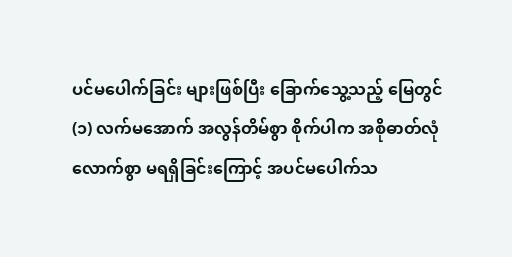ပင်မပေါက်ခြင်း များဖြစ်ပြီး ခြောက်သွေ့သည့် မြေတွင် (၁) လက်မအောက် အလွန်တိမ်စွာ စိုက်ပါက အစိုဓာတ်လုံလောက်စွာ မရရှိခြင်းကြောင့် အပင်မပေါက်သ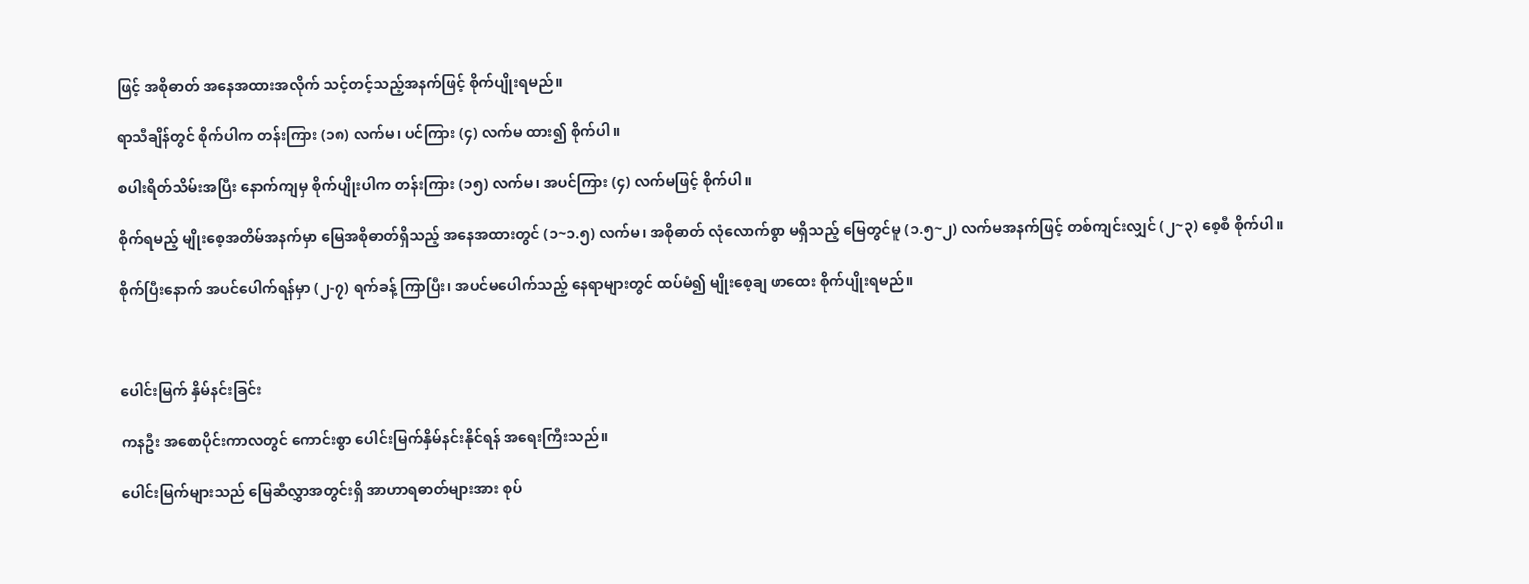ဖြင့် အစိုဓာတ် အနေအထားအလိုက် သင့်တင့်သည့်အနက်ဖြင့် စိုက်ပျိုးရမည်။

ရာသီချိန်တွင် စိုက်ပါက တန်းကြား (၁၈) လက်မ၊ ပင်ကြား (၄) လက်မ ထား၍ စိုက်ပါ။

စပါးရိတ်သိမ်းအပြီး နောက်ကျမှ စိုက်ပျိုးပါက တန်းကြား (၁၅) လက်မ၊ အပင်ကြား (၄) လက်မဖြင့် စိုက်ပါ။

စိုက်ရမည့် မျိုးစေ့အတိမ်အနက်မှာ မြေအစိုဓာတ်ရှိသည့် အနေအထားတွင် (၁~၁.၅) လက်မ၊ အစိုဓာတ် လုံလောက်စွာ မရှိသည့် မြေတွင်မူ (၁.၅~၂) လက်မအနက်ဖြင့် တစ်ကျင်းလျှင် (၂~၃) စေ့စီ စိုက်ပါ။

စိုက်ပြီးနောက် အပင်ပေါက်ရန်မှာ (၂-၇) ရက်ခန့် ကြာပြီး၊ အပင်မ‌ပေါက်သည့် နေရာများတွင် ထပ်မံ၍ မျိုးစေ့ချ ဖာထေး စိုက်ပျိုးရမည်။



ပေါင်းမြက် နှိမ်နင်းခြင်း

ကနဦး အစောပိုင်းကာလတွင် ကောင်းစွာ ပေါင်းမြက်နှိမ်နင်းနိုင်ရန် အရေးကြီးသည်။

ပေါင်းမြက်များသည် မြေဆီလွှာအတွင်းရှိ အာဟာရဓာတ်များအား စုပ်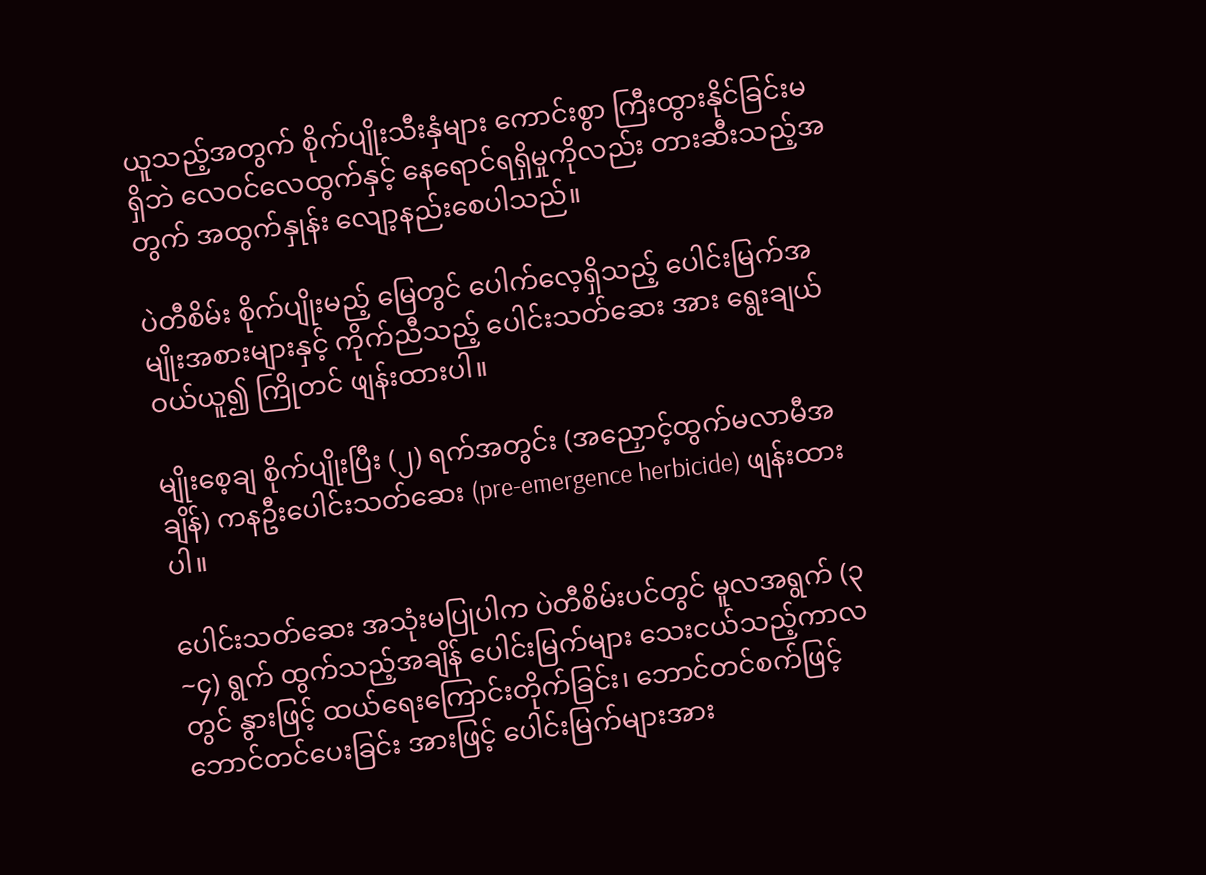ယူသည့်အတွက် စိုက်ပျိုးသီးနှံများ ကောင်းစွာ ကြီးထွားနိုင်ခြင်းမရှိဘဲ လေဝင်လေထွက်နှင့် နေရောင်ရရှိမှုကိုလည်း တားဆီးသည့်အတွက် အထွက်နှုန်း လျော့နည်းစေပါသည်။

ပဲတီစိမ်း စိုက်ပျိုးမည့် မြေတွင် ပေါက်လေ့ရှိသည့် ပေါင်းမြက်အမျိုးအစားများနှင့် ကိုက်ညီသည့် ပေါင်းသတ်ဆေး အား ရွေးချယ် ဝယ်ယူ၍ ကြိုတင် ဖျန်းထားပါ။

မျိုးစေ့ချ စိုက်ပျိုးပြီး (၂) ရက်အတွင်း (အညှောင့်ထွက်မလာမီအချိန်) ကနဦးပေါင်းသတ်ဆေး (pre-emergence herbicide) ဖျန်းထားပါ။

ပေါင်းသတ်ဆေး အသုံးမပြုပါက ပဲတီစိမ်းပင်တွင် မူလအရွက် (၃~၄) ရွက် ထွက်သည့်အချိန် ပေါင်းမြက်များ သေးငယ်သည့်ကာလတွင် နွားဖြင့် ထယ်ရေးကြောင်းတိုက်ခြင်း၊ ဘောင်တင်စက်ဖြင့် ဘောင်တင်ပေးခြင်း အားဖြင့် ပေါင်းမြက်များအား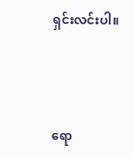ရှင်းလင်းပါ။



ရော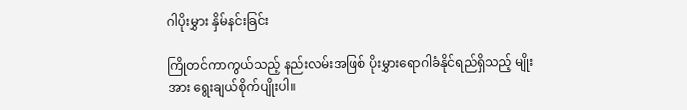ဂါပိုးမွှား နှိမ်နင်းခြင်း

ကြိုတင်ကာကွယ်သည့် နည်းလမ်းအဖြစ် ပိုးမွှားရောဂါခံနိုင်ရည်ရှိသည့် မျိုးအား ‌ရွေးချယ်စိုက်ပျိုးပါ။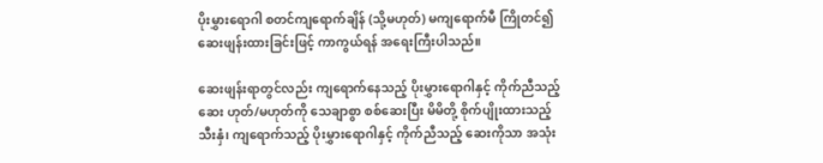ပိုးမွှားရောဂါ စတင်ကျရောက်ချိန် (သို့မဟုတ်) မကျရောက်မီ ကြိုတင်၍ ဆေးဖျန်းထားခြင်းဖြင့် ကာကွယ်ရန် အရေးကြီးပါသည်။

ဆေးဖျန်းရာတွင်လည်း ကျရောက်နေသည့် ပိုးမွှားရောဂါနှင့် ကိုက်ညီသည့် ဆေး ဟုတ်/မဟုတ်ကို သေချာစွာ စစ်ဆေးပြီး မိမိတို့ စိုက်ပျိုးထားသည့် သီးနှံ၊ ကျရောက်သည့် ပိုးမွှားရောဂါနှင့် ကိုက်ညီသည့် ဆေးကိုသာ အသုံး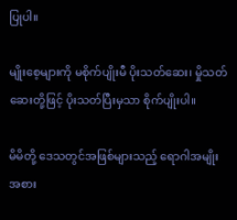ပြုပါ။

မျိုးစေ့များကို မစိုက်ပျိုးမီ ပိုးသတ်ဆေး၊ မှိုသတ်ဆေးတို့ဖြင့် ပိုးသတ်ပြီးမှသာ စိုက်ပျိုးပါ။

မိမိတို့ ‌ဒေသတွင်အဖြစ်များသည့် ရောဂါအမျိုးအစား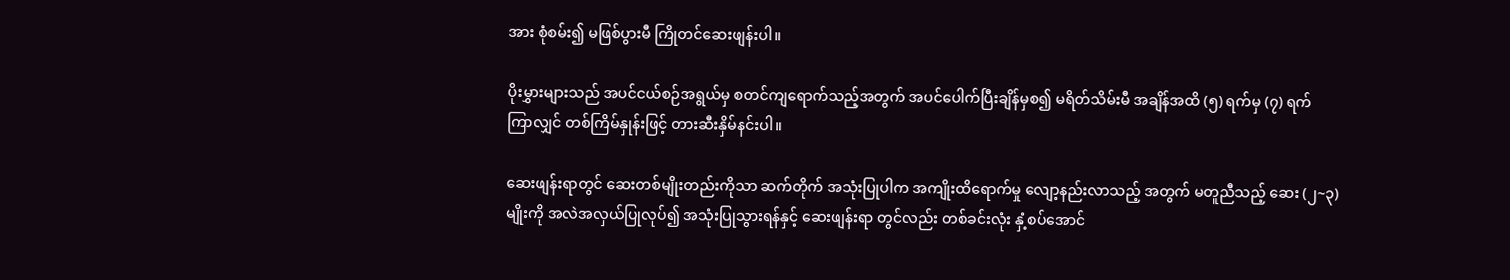အား စုံစမ်း၍ မဖြစ်ပွားမီ ကြိုတင်ဆေးဖျန်းပါ။

ပိုးမွှားများသည် အပင်ငယ်စဉ်အရွယ်မှ စတင်ကျရောက်သည့်အတွက် အပင်ပေါက်ပြီးချိန်မှစ၍ မရိတ်သိမ်းမီ အချိန်အထိ (၅) ရက်မှ (၇) ရက် ကြာလျှင် တစ်ကြိမ်နှုန်းဖြင့် တားဆီးနှိမ်နင်းပါ။

ဆေးဖျန်းရာတွင် ဆေးတစ်မျိုးတည်းကိုသာ ဆက်တိုက် အသုံးပြုပါက အကျိုးထိရောက်မှု လျော့နည်းလာသည့် အတွက် မတူညီသည့် ဆေး (၂~၃) မျိုးကို အလဲအလှယ်ပြုလုပ်၍ အသုံးပြုသွားရန်နှင့် ဆေးဖျန်းရာ တွင်လည်း တစ်ခင်းလုံး နှံ့စပ်အောင်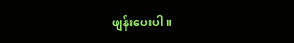ဖျန်းပေးပါ။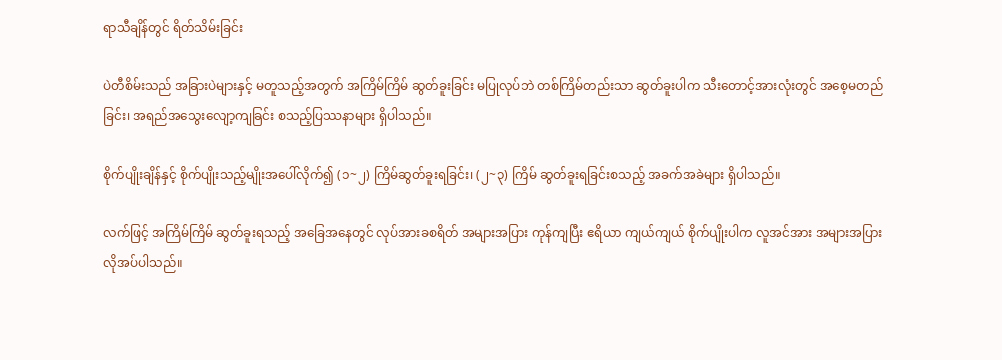ရာသီချိန်တွင် ရိတ်သိမ်းခြင်း

ပဲတီစိမ်းသည် အခြားပဲများနှင့် မတူသည့်အတွက် အကြိမ်ကြိမ် ဆွတ်ခူးခြင်း မပြုလုပ်ဘဲ တစ်ကြိမ်တည်းသာ ဆွတ်ခူးပါက သီးတောင့်အားလုံးတွင် အစေ့မတည်ခြင်း၊ အရည်အသွေးလျော့ကျခြင်း စသည့်ပြဿနာများ ရှိပါသည်။

စိုက်ပျိုးချိန်နှင့် စိုက်ပျိုးသည့်မျိုးအပေါ်လိုက်၍ (၁~၂) ကြိမ်ဆွတ်ခူးရခြင်း၊ (၂~၃) ကြိမ် ဆွတ်ခူးရခြင်းစသည့် အခက်အခဲများ ရှိပါသည်။

လက်ဖြင့် အကြိမ်ကြိမ် ဆွတ်ခူးရသည့် အခြေအနေတွင် လုပ်အားခစရိတ် အများအပြား ကုန်ကျပြီး ဧရိယာ ကျယ်ကျယ် စိုက်ပျိုးပါက လူအင်အား အများအပြား လိုအပ်ပါသည်။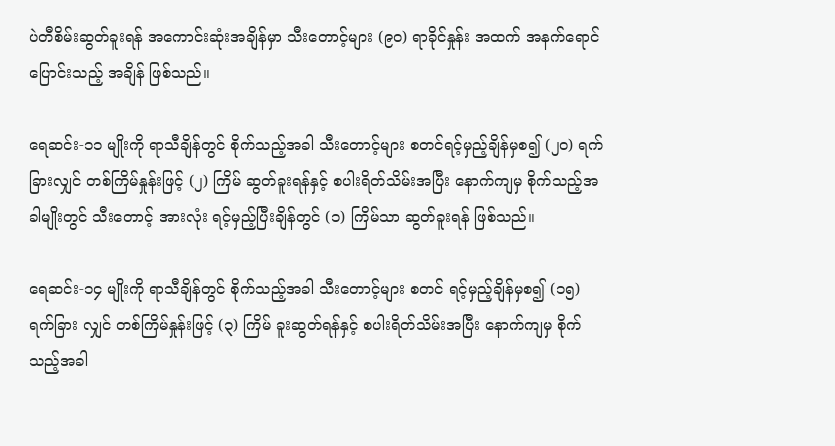ပဲတီစိမ်းဆွတ်ခူးရန် အကောင်းဆုံးအချိန်မှာ သီးတောင့်များ (၉၀) ရာခိုင်နှုန်း အထက် အနက်ရောင် ပြောင်းသည့် အချိန် ဖြစ်သည်။

ရေဆင်း-၁၁ မျိုးကို ရာသီချိန်တွင် စိုက်သည့်အခါ သီးတောင့်များ စတင်ရင့်မှည့်ချိန်မှစ၍ (၂၀) ရက်ခြားလျှင် တစ်ကြိမ်နှုန်းဖြင့် (၂) ကြိမ် ဆွတ်ခူးရန်နှင့် စပါးရိတ်သိမ်းအပြီး နောက်ကျမှ စိုက်သည့်အခါမျိုးတွင် သီးတောင့် အားလုံး ရင့်မှည့်ပြီးချိန်တွင် (၁) ကြိမ်သာ ဆွတ်ခူးရန် ဖြစ်သည်။

ရေဆင်း-၁၄ မျိုးကို ရာသီချိန်တွင် စိုက်သည့်အခါ သီးတောင့်များ စတင် ရင့်မှည့်ချိန်မှစ၍ (၁၅) ရက်ခြား လျှင် တစ်ကြိမ်နှုန်းဖြင့် (၃) ကြိမ် ခူးဆွတ်ရန်နှင့် စပါးရိတ်သိမ်းအပြီး နောက်ကျမှ စိုက်သည့်အခါ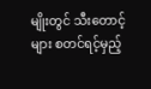မျိုးတွင် သီးတောင့်များ စတင်ရင့်မှည့်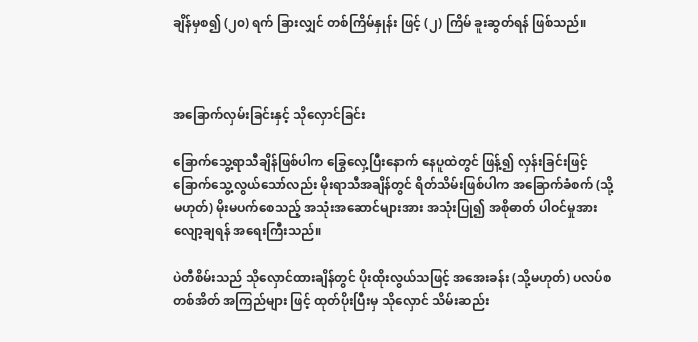ချိန်မှစ၍ (၂၀) ရက် ခြားလျှင် တစ်ကြိမ်နှုန်း ဖြင့် (၂) ကြိမ် ခူးဆွတ်ရန် ဖြစ်သည်။



အခြောက်လှမ်းခြင်းနှင့် သိုလှောင်ခြင်း

ခြောက်သွေ့ရာသီချိန်ဖြစ်ပါက ခြွေလှေ့ပြီးနောက် နေပူထဲတွင် ဖြန့်၍ လှန်းခြင်းဖြင့် ခြောက်သွေ့လွယ်သော်လည်း မိုးရာသီအချိန်တွင် ရိတ်သိမ်းဖြစ်ပါက အခြောက်ခံစက် (သို့မဟုတ်) မိုးမပက်စေသည့် အသုံးအဆောင်များအား အသုံးပြု၍ အစိုဓာတ် ပါဝင်မှုအား လျော့ချရန် အရေးကြီးသည်။

ပဲတီစိမ်းသည် သိုလှောင်ထားချိန်တွင် ပိုးထိုးလွယ်သဖြင့် အအေးခန်း (သို့မဟုတ်) ပလပ်စတစ်အိတ် အကြည်များ ဖြင့် ထုတ်ပိုးပြီးမှ သိုလှောင် သိမ်းဆည်း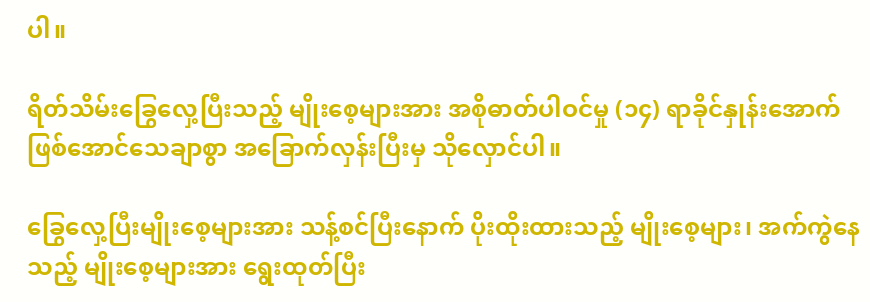ပါ။

ရိတ်သိမ်းခြွေလှေ့ပြီး‌သည့် မျိုးစေ့များအား အစိုဓာတ်ပါဝင်မှု (၁၄) ရာခိုင်နှုန်း‌အောက် ဖြစ်အောင်သေချာစွာ အခြောက်လှန်းပြီးမှ သိုလှောင်ပါ။

ခြွေလှေ့ပြီး‌မျိုးစေ့များအား သန့်စင်ပြီးနောက် ပိုးထိုးထားသည့် မျိုးစေ့များ၊ အက်ကွဲနေသည့် မျိုးစေ့များအား ရွေးထုတ်ပြီး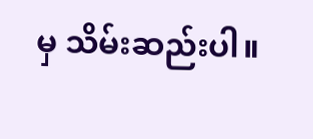မှ သိမ်းဆည်းပါ။